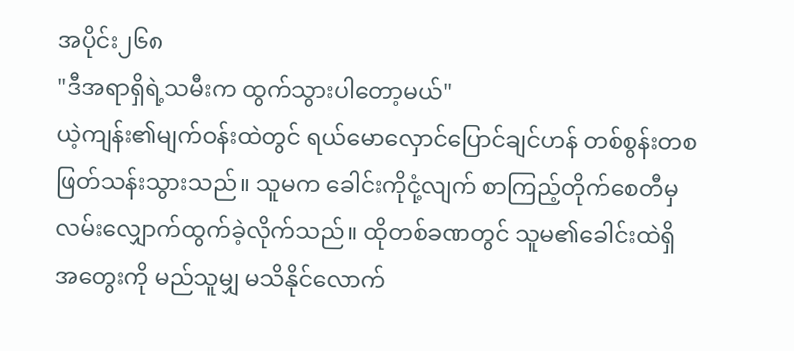အပိုင်း၂၆၈
"ဒီအရာရှိရဲ့သမီးက ထွက်သွားပါတော့မယ်"
ယဲ့ကျန်း၏မျက်ဝန်းထဲတွင် ရယ်မောလှောင်ပြောင်ချင်ဟန် တစ်စွန်းတစ ဖြတ်သန်းသွားသည်။ သူမက ခေါင်းကိုငုံ့လျက် စာကြည့်တိုက်စေတီမှ လမ်းလျှောက်ထွက်ခဲ့လိုက်သည်။ ထိုတစ်ခဏတွင် သူမ၏ခေါင်းထဲရှိအတွေးကို မည်သူမျှ မသိနိုင်လောက်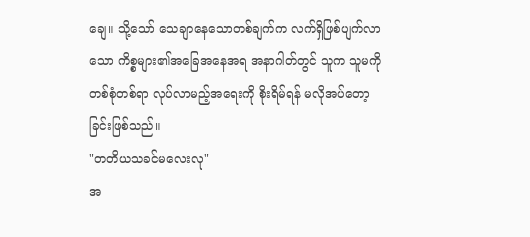ချေ။ သို့သော် သေချာနေသောတစ်ချက်က လက်ရှိဖြစ်ပျက်လာသော ကိစ္စများ၏အခြေအနေအရ အနာဂါတ်တွင် သူက သူမကို တစ်စုံတစ်ရာ လုပ်လာမည့်အရေးကို စိုးရိမ်ရန် မလိုအပ်တော့ခြင်းဖြစ်သည်။
"တတိယသခင်မလေးလု"
အ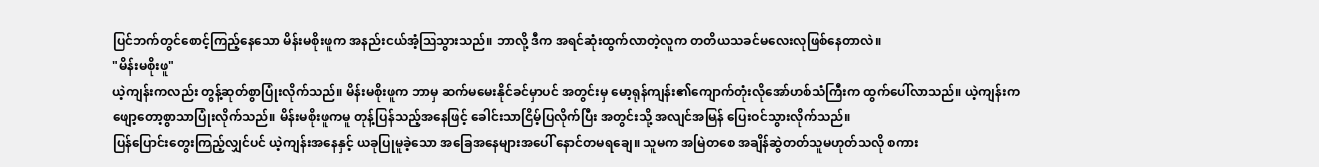ပြင်ဘက်တွင်စောင့်ကြည့်နေသော မိန်းမစိုးဖူက အနည်းငယ်အံ့ဩသွားသည်။ ဘာလို့ ဒီက အရင်ဆုံးထွက်လာတဲ့လူက တတိယသခင်မလေးလုဖြစ်နေတာလဲ။
"မိန်းမစိုးဖူ"
ယဲ့ကျန်းကလည်း တွန့်ဆုတ်စွာပြုံးလိုက်သည်။ မိန်းမစိုးဖူက ဘာမှ ဆက်မမေးနိုင်ခင်မှာပင် အတွင်းမှ မော့ရုန်ကျန်း၏ကျောက်တုံးလိုအော်ဟစ်သံကြီးက ထွက်ပေါ်လာသည်။ ယဲ့ကျန်းက ဖျော့တော့စွာသာပြုံးလိုက်သည်။ မိန်းမစိုးဖူကမူ တုန့်ပြန်သည့်အနေဖြင့် ခေါင်းသာငြိမ့်ပြလိုက်ပြီး အတွင်းသို့ အလျင်အမြန် ပြေးဝင်သွားလိုက်သည်။
ပြန်ပြောင်းတွေးကြည့်လျှင်ပင် ယဲ့ကျန်းအနေနှင့် ယခုပြုမူခဲ့သော အခြေအနေများအပေါ် နောင်တမရချေ။ သူမက အမြဲတစေ အချိန်ဆွဲတတ်သူမဟုတ်သလို စကား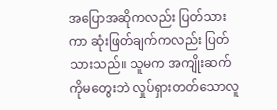အပြောအဆိုကလည်း ပြတ်သားကာ ဆုံးဖြတ်ချက်ကလည်း ပြတ်သားသည်။ သူမက အကျိုးဆက်ကိုမတွေးဘဲ လှုပ်ရှားတတ်သောလူ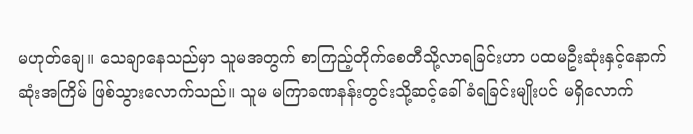မဟုတ်ချေ။ သေချာနေသည်မှာ သူမအတွက် စာကြည့်တိုက်စေတီသို့လာရခြင်းဟာ ပထမဦးဆုံးနှင့်နောက်ဆုံးအကြိမ် ဖြစ်သွားလောက်သည်။ သူမ မကြာခဏနန်းတွင်းသို့ဆင့်ခေါ်ခံရခြင်းမျိုးပင် မရှိလောက်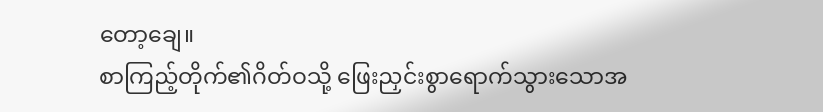တော့ချေ။
စာကြည့်တိုက်၏ဂိတ်ဝသို့ ဖြေးညှင်းစွာရောက်သွားသောအ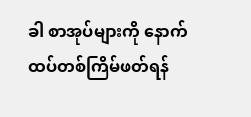ခါ စာအုပ်များကို နောက်ထပ်တစ်ကြိမ်ဖတ်ရန်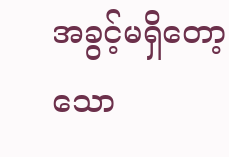အခွင့်မရှိတော့သော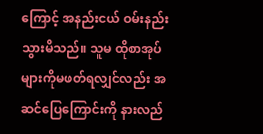ကြောင့် အနည်းငယ် ဝမ်းနည်းသွားမိသည်။ သူမ ထိုစာအုပ်များကိုမဖတ်ရလျှင်လည်း အဆင်ပြေကြောင်းကို နားလည်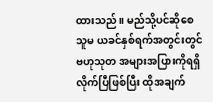ထားသည်။ မည်သို့ပင်ဆိုစေ သူမ ယခင်နှစ်ရက်အတွင်းတွင် ဗဟုသုတ အများအပြားကိုရရှိလိုက်ပြီဖြစ်ပြီး ထိုအချက်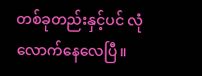တစ်ခုတည်းနှင့်ပင် လုံလောက်နေလေပြီ။